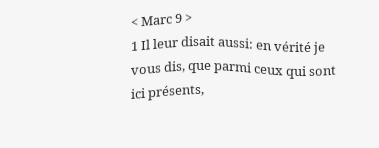< Marc 9 >
1 Il leur disait aussi: en vérité je vous dis, que parmi ceux qui sont ici présents,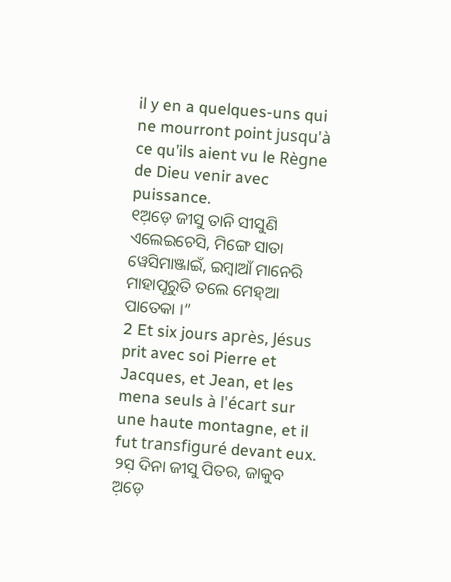il y en a quelques-uns qui ne mourront point jusqu'à ce qu’ils aient vu le Règne de Dieu venir avec puissance.
୧ଅ଼ଡ଼େ ଜୀସୁ ତାନି ସୀସୁଣି ଏଲେଇଚେସି, ମିଙ୍ଗେ ସାତା ୱେସିମାଞ୍ଜାଇଁ, ଇମ୍ବାଆଁ ମାନେରି ମାହାପୂରୁତି ତଲେ ମେହ୍ଆ ପାତେକା ।”
2 Et six jours après, Jésus prit avec soi Pierre et Jacques, et Jean, et les mena seuls à l'écart sur une haute montagne, et il fut transfiguré devant eux.
୨ସ଼ ଦିନା ଜୀସୁ ପିତର, ଜାକୁବ ଅ଼ଡ଼େ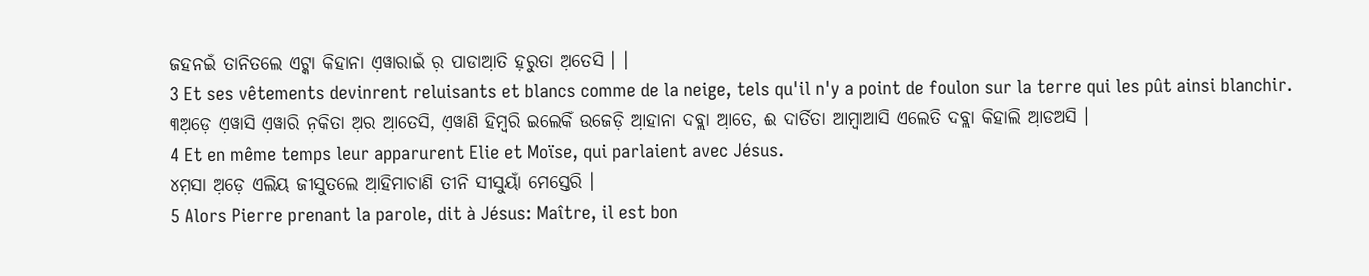ଜହନଇଁ ତାନିତଲେ ଏଟ୍କା କିହାନା ଏ଼ୱାରାଇଁ ର଼ ପାଡାଆ଼ତି ହ଼ରୁତା ଅ଼ତେସି । ।
3 Et ses vêtements devinrent reluisants et blancs comme de la neige, tels qu'il n'y a point de foulon sur la terre qui les pût ainsi blanchir.
୩ଅ଼ଡ଼େ ଏ଼ୱାସି ଏ଼ୱାରି ନ଼କିତା ଅ଼ର ଆ଼ତେସି, ଏ଼ୱାଣି ହିମ୍ବରି ଇଲେକିଁ ଉଜେଡ଼ି ଆ଼ହାନା ଦବ୍ଲା ଆ଼ତେ, ଈ ଦାର୍ତିତା ଆମ୍ବାଆସି ଏଲେତି ଦବ୍ଲା କିହାଲି ଆ଼ଡଅସି ।
4 Et en même temps leur apparurent Elie et Moïse, qui parlaient avec Jésus.
୪ମ଼ସା ଅ଼ଡ଼େ ଏଲିୟ ଜୀସୁତଲେ ଆ଼ହିମାଚାଣି ତୀନି ସୀସୁୟାଁ ମେସ୍ତେରି ।
5 Alors Pierre prenant la parole, dit à Jésus: Maître, il est bon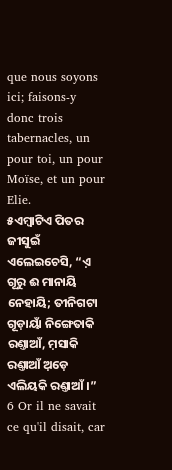que nous soyons ici; faisons-y donc trois tabernacles, un pour toi, un pour Moïse, et un pour Elie.
୫ଏମ୍ବାଟିଏ ପିତର ଜୀସୁଇଁ ଏଲେଇଚେସି, “ଏ଼ ଗୂରୁ ଈ ମାନାୟି ନେହାୟି; ତୀନିଗଟା ଗୂଡ଼ାୟାଁ ନିଙ୍ଗେତାକି ରଣ୍ତାଆଁ, ମ଼ସାକି ରଣ୍ତାଆଁ ଅ଼ଡ଼େ ଏଲିୟକି ରଣ୍ତାଆଁ ।”
6 Or il ne savait ce qu'il disait, car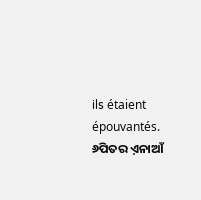ils étaient épouvantés.
୬ପିତର ଏ଼ନାଆଁ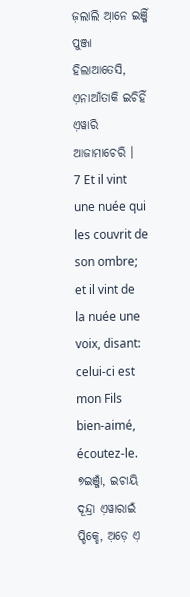ଜ଼ଲାଲି ଆ଼ନେ ଇଞ୍ଜିଁ ପୁଞ୍ଜା ହିଲାଆତେସି, ଏ଼ନାଆଁତାକି ଇଚିହିଁ ଏ଼ୱାରି ଆଜାମାଚେରି ।
7 Et il vint une nuée qui les couvrit de son ombre; et il vint de la nuée une voix, disant: celui-ci est mon Fils bien-aimé, écoutez-le.
୭ଇଞ୍ଜାଁ, ଇଚାୟି ଦୂନ୍ଦ୍ରା ଏ଼ୱାରାଇଁ ପ୍ଡିକ୍ହେ, ଅ଼ଡ଼େ ଏ଼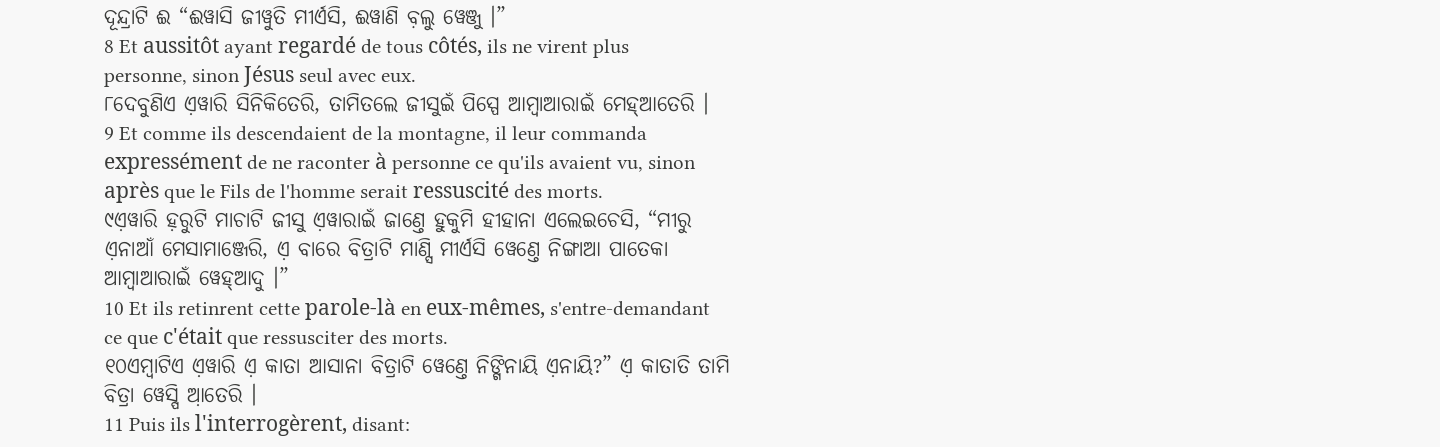ଦୂନ୍ଦ୍ରାଟି ଈ “ଈୱାସି ଜୀୱୁତି ମୀର୍ଏସି, ଈୱାଣି ବ଼ଲୁ ୱେଞ୍ଜୁ ।”
8 Et aussitôt ayant regardé de tous côtés, ils ne virent plus personne, sinon Jésus seul avec eux.
୮ଦେବୁଣିଏ ଏ଼ୱାରି ସିନିକିତେରି, ତାମିତଲେ ଜୀସୁଇଁ ପିସ୍ପେ ଆମ୍ବାଆରାଇଁ ମେହ୍ଆତେରି ।
9 Et comme ils descendaient de la montagne, il leur commanda expressément de ne raconter à personne ce qu'ils avaient vu, sinon après que le Fils de l'homme serait ressuscité des morts.
୯ଏ଼ୱାରି ହ଼ରୁଟି ମାଚାଟି ଜୀସୁ ଏ଼ୱାରାଇଁ ଜାଣ୍ତେ ହୁକୁମି ହୀହାନା ଏଲେଇଚେସି, “ମୀରୁ ଏ଼ନାଆଁ ମେସାମାଞ୍ଜେରି, ଏ଼ ବାରେ ବିତ୍ରାଟି ମାଣ୍ସି ମୀର୍ଏସି ୱେଣ୍ତେ ନିଙ୍ଗାଆ ପାତେକା ଆମ୍ବାଆରାଇଁ ୱେହ୍ଆଦୁ ।”
10 Et ils retinrent cette parole-là en eux-mêmes, s'entre-demandant ce que c'était que ressusciter des morts.
୧୦ଏମ୍ବାଟିଏ ଏ଼ୱାରି ଏ଼ କାତା ଆସାନା ବିତ୍ରାଟି ୱେଣ୍ତେ ନିଙ୍ଗିନାୟି ଏ଼ନାୟି?” ଏ଼ କାତାତି ତାମି ବିତ୍ରା ୱେସ୍ପି ଆ଼ତେରି ।
11 Puis ils l'interrogèrent, disant: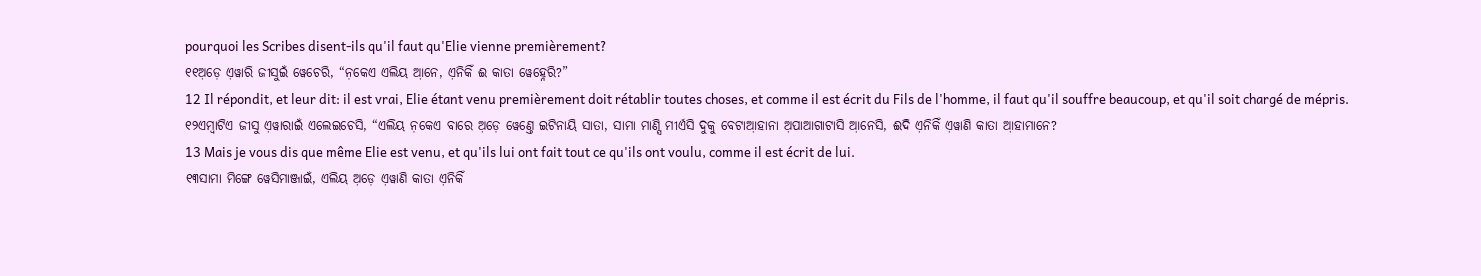pourquoi les Scribes disent-ils qu'il faut qu'Elie vienne premièrement?
୧୧ଅ଼ଡ଼େ ଏ଼ୱାରି ଜୀସୁଇଁ ୱେଚେରି, “ନ଼କେଏ ଏଲିୟ ଆ଼ନେ, ଏ଼ନିକିଁ ଈ କାତା ୱେହ୍ନେରି?”
12 Il répondit, et leur dit: il est vrai, Elie étant venu premièrement doit rétablir toutes choses, et comme il est écrit du Fils de l'homme, il faut qu'il souffre beaucoup, et qu'il soit chargé de mépris.
୧୨ଏମ୍ବାଟିଏ ଜୀସୁ ଏ଼ୱାରାଇଁ ଏଲେଇଚେସି, “ଏଲିୟ ନ଼କେଏ ବାରେ ଅ଼ଡ଼େ ୱେଣ୍ତେ ଇଟିନାୟି ସାତା, ସାମା ମାଣ୍ସି ମୀର୍ଏସି ଦୁକୁ ବେଟାଆ଼ହାନା ଅ଼ପାଆଗାଟାସି ଆ଼ନେସି, ଈଦି ଏ଼ନିକିଁ ଏ଼ୱାଣି କାତା ଆ଼ହାମାନେ?
13 Mais je vous dis que même Elie est venu, et qu'ils lui ont fait tout ce qu'ils ont voulu, comme il est écrit de lui.
୧୩ସାମା ମିଙ୍ଗେ ୱେସିମାଞ୍ଜାଇଁ, ଏଲିୟ ଅ଼ଡ଼େ ଏ଼ୱାଣି କାତା ଏ଼ନିକିଁ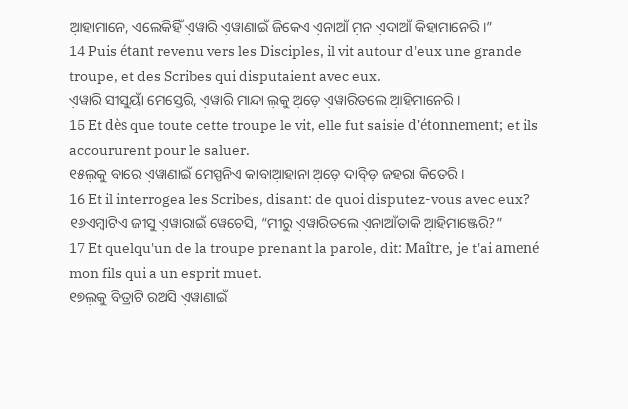ଆ଼ହାମାନେ, ଏଲେକିହିଁ ଏ଼ୱାରି ଏ଼ୱାଣାଇଁ ଜିକେଏ ଏ଼ନାଆଁ ମ଼ନ ଏ଼ଦାଆଁ କିହାମାନେରି ।”
14 Puis étant revenu vers les Disciples, il vit autour d'eux une grande troupe, et des Scribes qui disputaient avec eux.
ଏ଼ୱାରି ସୀସୁୟାଁ ମେସ୍ତେରି, ଏ଼ୱାରି ମାନ୍ଦା ଲ଼କୁ ଅ଼ଡ଼େ ଏ଼ୱାରିତଲେ ଆ଼ହିମାନେରି ।
15 Et dès que toute cette troupe le vit, elle fut saisie d'étonnement; et ils accoururent pour le saluer.
୧୫ଲ଼କୁ ବାରେ ଏ଼ୱାଣାଇଁ ମେସ୍ପନିଏ କାବାଆ଼ହାନା ଅ଼ଡ଼େ ଦାବ୍ଡ଼ି ଜହରା କିତେରି ।
16 Et il interrogea les Scribes, disant: de quoi disputez-vous avec eux?
୧୬ଏମ୍ବାଟିଏ ଜୀସୁ ଏ଼ୱାରାଇଁ ୱେଚେସି, “ମୀରୁ ଏ଼ୱାରିତଲେ ଏ଼ନାଆଁତାକି ଆ଼ହିମାଞ୍ଜେରି?”
17 Et quelqu'un de la troupe prenant la parole, dit: Maître, je t'ai amené mon fils qui a un esprit muet.
୧୭ଲ଼କୁ ବିତ୍ରାଟି ରଅସି ଏ଼ୱାଣାଇଁ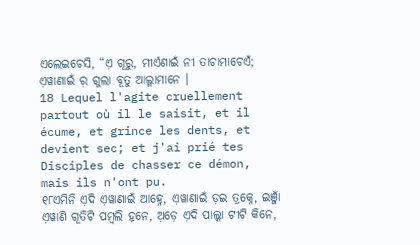ଏଲେଇଚେସି, “ଏ଼ ଗୂରୁ, ମୀର୍ଏଣାଇଁ ନୀ ତାଚାମାଚେଏଁ; ଏ଼ୱାଣାଇଁ ର଼ ଗୁଲା ବୂତୁ ଆଲ୍ଗାମାନେ ।
18 Lequel l'agite cruellement partout où il le saisit, et il écume, et grince les dents, et devient sec; et j'ai prié tes Disciples de chasser ce démon, mais ils n'ont pu.
୧୮ଏମିନି ଏ଼ଦି ଏ଼ୱାଣାଇଁ ଆହ୍ନେ, ଏ଼ୱାଣାଇଁ ଡ଼ଇ ତ୍ରକ୍ନେ, ଇଞ୍ଜାଁ ଏ଼ୱାଣି ଗୂତିଟି ପମ୍ବଲି ହ଼ନେ, ଅ଼ଡ଼େ ଏ଼ଦି ପାଲ୍କା ଟୀଟି କିନେ,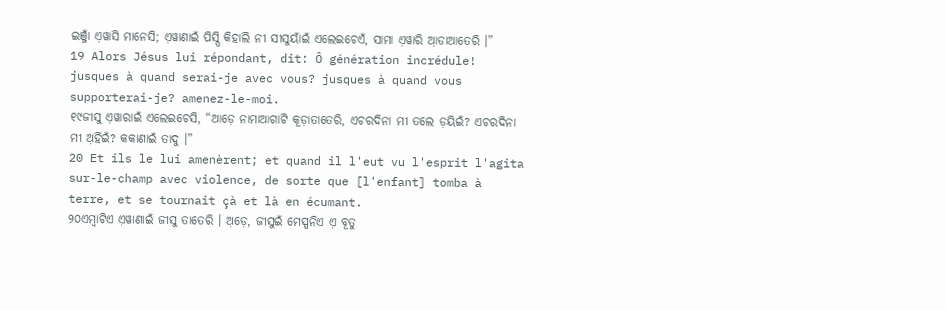ଇଞ୍ଜାଁ ଏ଼ୱାସି ମାନେସି; ଏ଼ୱାଣାଇଁ ପିସ୍ପି କିହାଲି ନୀ ସୀସୁୟାଁଇଁ ଏଲେଇଚେଏଁ, ସାମା ଏ଼ୱାରି ଆ଼ଡାଆତେରି ।”
19 Alors Jésus lui répondant, dit: Ô génération incrédule! jusques à quand serai-je avec vous? jusques à quand vous supporterai-je? amenez-le-moi.
୧୯ଜୀସୁ ଏ଼ୱାରାଇଁ ଏଲେଇଚେସି, “ଆଡ଼େ ନାମାଆଗାଟି କୂଡ଼ାତାତେରି, ଏଚରଦିନା ମୀ ତଲେ ଡ଼ୟିଇଁ? ଏଚରଦିନା ମୀ ଅ଼ର୍ହିଇଁ? କକାଣାଇଁ ତାଦୁ ।”
20 Et ils le lui amenèrent; et quand il l'eut vu l'esprit l'agita sur-le-champ avec violence, de sorte que [l'enfant] tomba à terre, et se tournait çà et là en écumant.
୨୦ଏମ୍ବାଟିଏ ଏ଼ୱାଣାଇଁ ଜୀସୁ ତାତେରି । ଅ଼ଡ଼େ, ଜୀସୁଇଁ ମେସ୍ପନିଏ ଏ଼ ବୂତୁ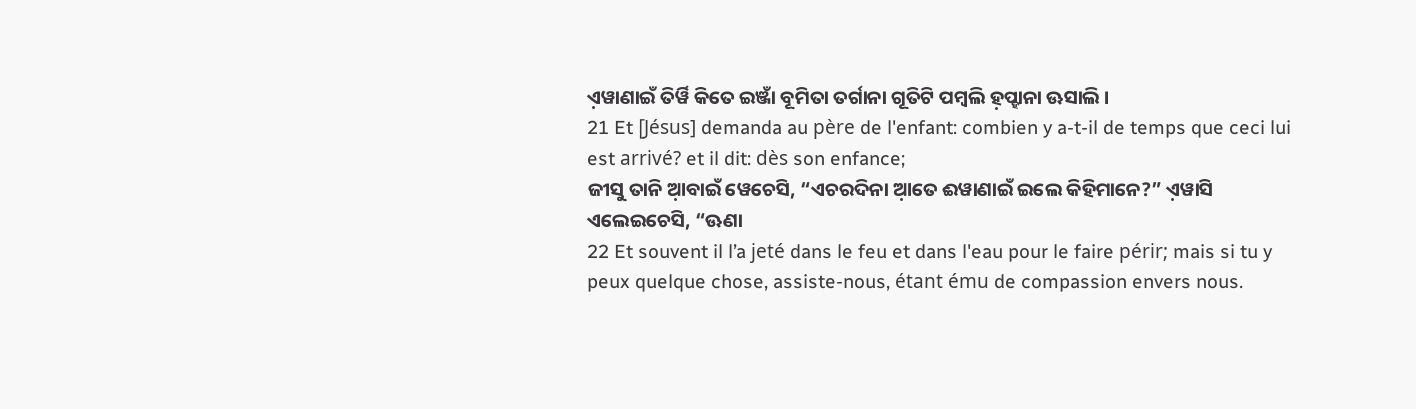ଏ଼ୱାଣାଇଁ ତିର୍ୱି କିତେ ଇଞ୍ଜାଁ ବୂମିତା ତର୍ଗାନା ଗୂତିଟି ପମ୍ବଲି ହ଼ପ୍ହାନା ଊସାଲି ।
21 Et [Jésus] demanda au père de l'enfant: combien y a-t-il de temps que ceci lui est arrivé? et il dit: dès son enfance;
ଜୀସୁ ତାନି ଆ଼ବାଇଁ ୱେଚେସି, “ଏଚରଦିନା ଆ଼ତେ ଈୱାଣାଇଁ ଇଲେ କିହିମାନେ?” ଏ଼ୱାସି ଏଲେଇଚେସି, “ଊଣା
22 Et souvent il l’a jeté dans le feu et dans l'eau pour le faire périr; mais si tu y peux quelque chose, assiste-nous, étant ému de compassion envers nous.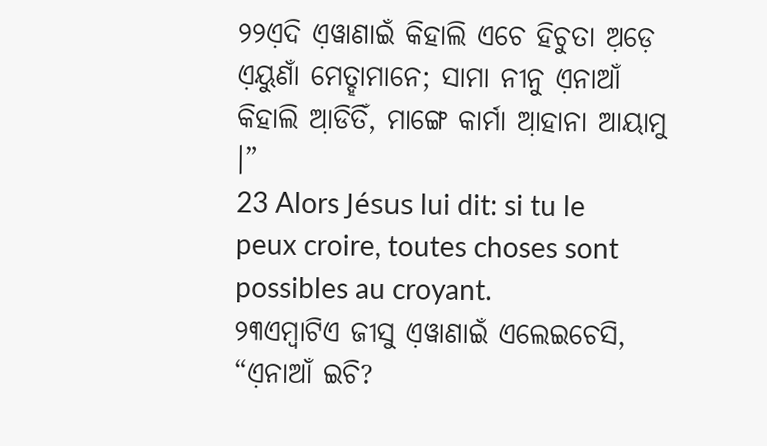୨୨ଏ଼ଦି ଏ଼ୱାଣାଇଁ କିହାଲି ଏଚେ ହିଚୁତା ଅ଼ଡ଼େ ଏ଼ୟୁଣାଁ ମେତ୍ହାମାନେ; ସାମା ନୀନୁ ଏ଼ନାଆଁ କିହାଲି ଆ଼ଡିତିଁ, ମାଙ୍ଗେ କାର୍ମା ଆ଼ହାନା ଆୟାମୁ ।”
23 Alors Jésus lui dit: si tu le peux croire, toutes choses sont possibles au croyant.
୨୩ଏମ୍ବାଟିଏ ଜୀସୁ ଏ଼ୱାଣାଇଁ ଏଲେଇଚେସି, “ଏ଼ନାଆଁ ଇଚି?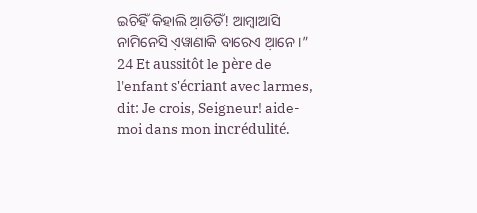ଇଚିହିଁ କିହାଲି ଆ଼ଡିତିଁ! ଆମ୍ବାଆସି ନାମିନେସି ଏ଼ୱାଣାକି ବାରେଏ ଆ଼ନେ ।”
24 Et aussitôt le père de l'enfant s'écriant avec larmes, dit: Je crois, Seigneur! aide-moi dans mon incrédulité.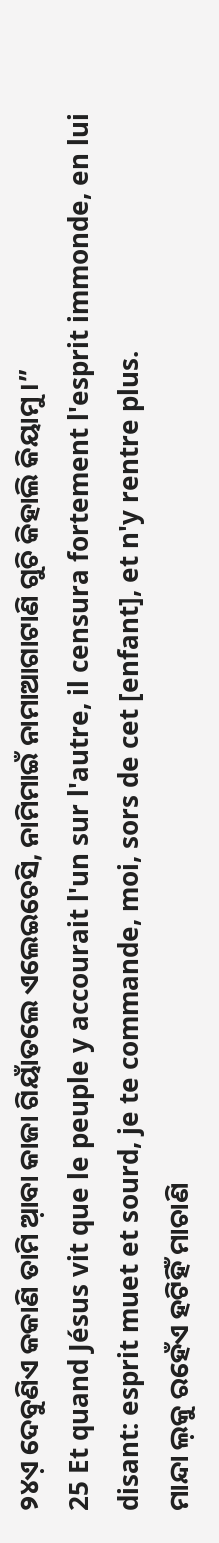୨୪ଏ଼ ଦେବୁଣିଏ କକାଣି ତାମି ଆ଼ବା କାଜା ଗିୟାଁତଲେ ଏଲେଇଚେସି, ନାମିମାଇଁ ନାମାଆଗାଟାଣି ଗୁଚି କିହାଲି କିୟାମୁ ।”
25 Et quand Jésus vit que le peuple y accourait l'un sur l'autre, il censura fortement l'esprit immonde, en lui disant: esprit muet et sourd, je te commande, moi, sors de cet [enfant], et n'y rentre plus.
ମାନ୍ଦା ଲ଼କୁ ରହେଁଏ ହଟିହିଁ ମାଚାଣି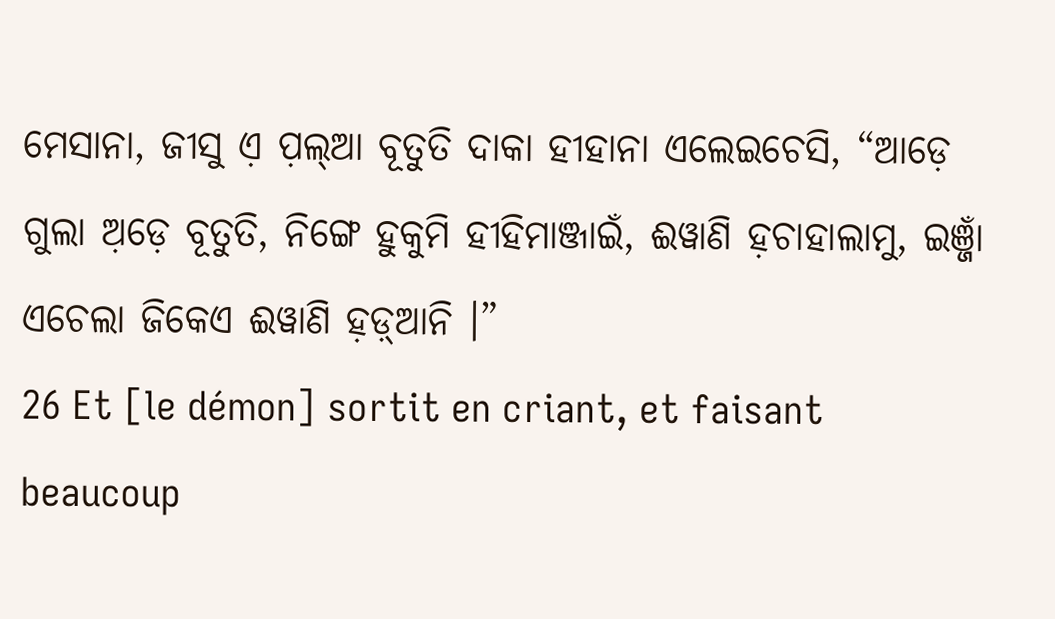ମେସାନା, ଜୀସୁ ଏ଼ ପ଼ଲ୍ଆ ବୂତୁତି ଦାକା ହୀହାନା ଏଲେଇଚେସି, “ଆଡ଼େ ଗୁଲା ଅ଼ଡ଼େ ବୂତୁତି, ନିଙ୍ଗେ ହୁକୁମି ହୀହିମାଞ୍ଜାଇଁ, ଈୱାଣି ହ଼ଚାହାଲାମୁ, ଇଞ୍ଜାଁ ଏଚେଲା ଜିକେଏ ଈୱାଣି ହ଼ଡ଼୍ଆନି ।”
26 Et [le démon] sortit en criant, et faisant beaucoup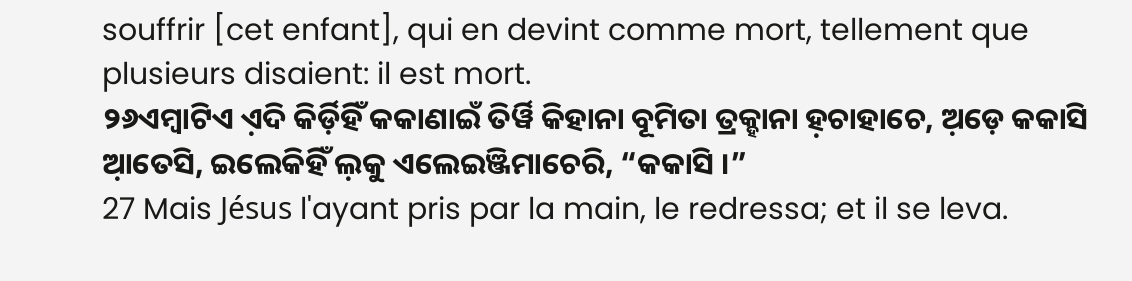souffrir [cet enfant], qui en devint comme mort, tellement que plusieurs disaient: il est mort.
୨୬ଏମ୍ବାଟିଏ ଏ଼ଦି କିର୍ଡ଼ିହିଁ କକାଣାଇଁ ତିର୍ୱି କିହାନା ବୂମିତା ତ୍ରକ୍ହାନା ହ଼ଚାହାଚେ, ଅ଼ଡ଼େ କକାସି ଆ଼ତେସି, ଇଲେକିହିଁ ଲ଼କୁ ଏଲେଇଞ୍ଜିମାଚେରି, “କକାସି ।”
27 Mais Jésus l'ayant pris par la main, le redressa; et il se leva.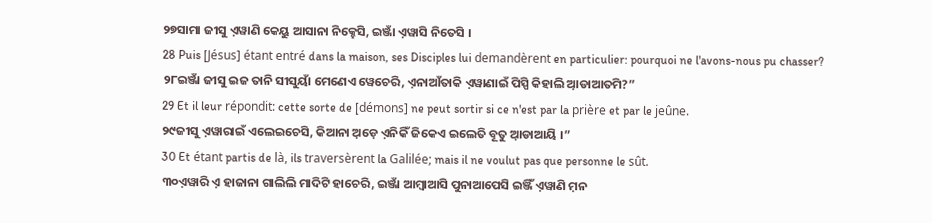୨୭ସାମା ଜୀସୁ ଏ଼ୱାଣି କେୟୁ ଆସାନା ନିକ୍ହେସି, ଇଞ୍ଜାଁ ଏ଼ୱାସି ନିତେସି ।
28 Puis [Jésus] étant entré dans la maison, ses Disciples lui demandèrent en particulier: pourquoi ne l'avons-nous pu chasser?
୨୮ଇଞ୍ଜାଁ ଜୀସୁ ଇଜ ତାନି ସୀସୁୟାଁ ମେଣେଏ ୱେଚେରି, ଏ଼ନାଆଁତାକି ଏ଼ୱାଣାଇଁ ପିସ୍ପି କିହାଲି ଆ଼ଡାଆତମି?”
29 Et il leur répondit: cette sorte de [démons] ne peut sortir si ce n'est par la prière et par le jeûne.
୨୯ଜୀସୁ ଏ଼ୱାରାଇଁ ଏଲେଇଚେସି, କିଆନା ଅ଼ଡ଼େ ଏ଼ନିକିଁ ଜିକେଏ ଇଲେତି ବୂତୁ ଆ଼ଡାଆୟି ।”
30 Et étant partis de là, ils traversèrent la Galilée; mais il ne voulut pas que personne le sût.
୩୦ଏ଼ୱାରି ଏ଼ ହାଜାନା ଗାଲିଲି ମାଦିଟି ହାଚେରି, ଇଞ୍ଜାଁ ଆମ୍ବାଆସି ପୁନାଆପେସି ଇଞ୍ଜିଁ ଏ଼ୱାଣି ମ଼ନ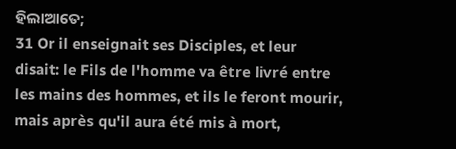ହିଲାଆତେ;
31 Or il enseignait ses Disciples, et leur disait: le Fils de l'homme va être livré entre les mains des hommes, et ils le feront mourir, mais après qu'il aura été mis à mort,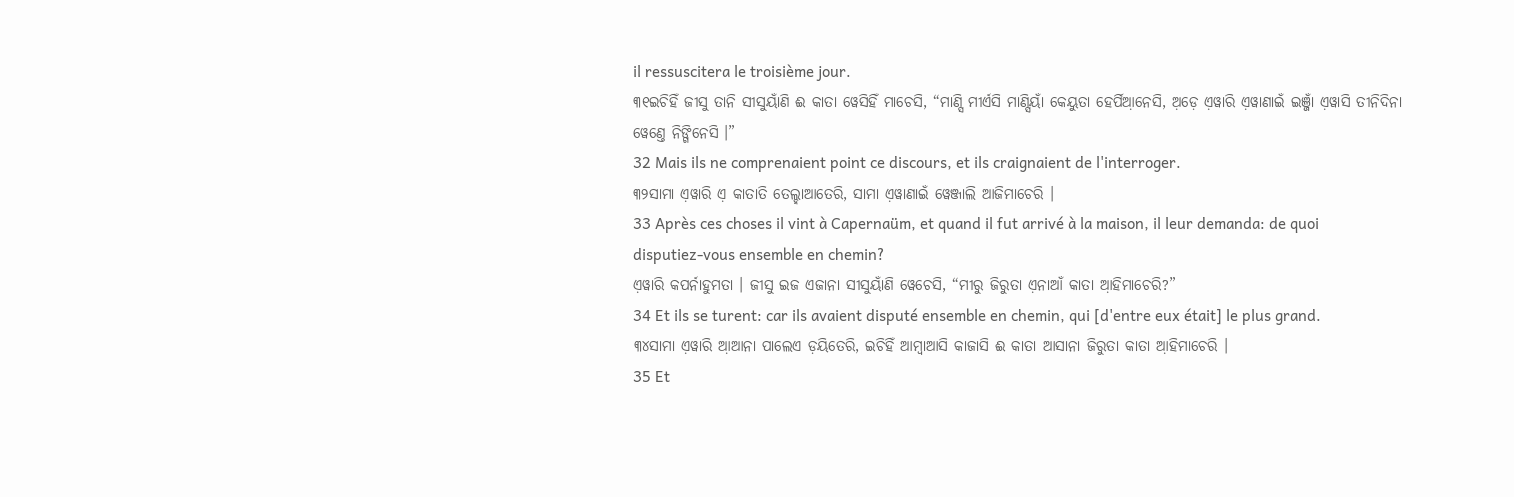il ressuscitera le troisième jour.
୩୧ଇଚିହିଁ ଜୀସୁ ତାନି ସୀସୁୟାଁଣି ଈ କାତା ୱେସିହିଁ ମାଚେସି, “ମାଣ୍ସି ମୀର୍ଏସି ମାଣ୍ସିୟାଁ କେୟୁତା ହେର୍ପିଆ଼ନେସି, ଅ଼ଡ଼େ ଏ଼ୱାରି ଏ଼ୱାଣାଇଁ ଇଞ୍ଜାଁ ଏ଼ୱାସି ତୀନିଦିନା ୱେଣ୍ତେ ନିଙ୍ଗିନେସି ।”
32 Mais ils ne comprenaient point ce discours, et ils craignaient de l'interroger.
୩୨ସାମା ଏ଼ୱାରି ଏ଼ କାତାତି ତେଲ୍ହାଆତେରି, ସାମା ଏ଼ୱାଣାଇଁ ୱେଞ୍ଜାଲି ଆଜିମାଚେରି ।
33 Après ces choses il vint à Capernaüm, et quand il fut arrivé à la maison, il leur demanda: de quoi disputiez-vous ensemble en chemin?
ଏ଼ୱାରି କପର୍ନାହୁମତା । ଜୀସୁ ଇଜ ଏଜାନା ସୀସୁୟାଁଣି ୱେଚେସି, “ମୀରୁ ଜିରୁତା ଏ଼ନାଆଁ କାତା ଆ଼ହିମାଚେରି?”
34 Et ils se turent: car ils avaient disputé ensemble en chemin, qui [d'entre eux était] le plus grand.
୩୪ସାମା ଏ଼ୱାରି ଆ଼ଆନା ପାଲେଏ ଡ଼ୟିତେରି, ଇଚିହିଁ ଆମ୍ବାଆସି କାଜାସି ଈ କାତା ଆସାନା ଜିରୁତା କାତା ଆ଼ହିମାଚେରି ।
35 Et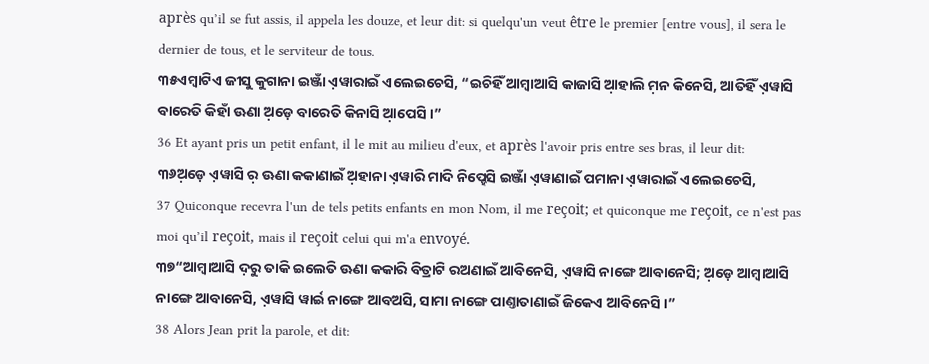après qu’il se fut assis, il appela les douze, et leur dit: si quelqu'un veut être le premier [entre vous], il sera le dernier de tous, et le serviteur de tous.
୩୫ଏମ୍ବାଟିଏ ଜୀସୁ କୁଗାନା ଇଞ୍ଜାଁ ଏ଼ୱାରାଇଁ ଏଲେଇଚେସି, “ଇଚିହିଁ ଆମ୍ବାଆସି କାଜାସି ଆ଼ହାଲି ମ଼ନ କିନେସି, ଆତିହିଁ ଏ଼ୱାସି ବାରେତି କିହାଁ ଊଣା ଅ଼ଡ଼େ ବାରେତି କିନାସି ଆ଼ପେସି ।”
36 Et ayant pris un petit enfant, il le mit au milieu d'eux, et après l'avoir pris entre ses bras, il leur dit:
୩୬ଅ଼ଡ଼େ ଏ଼ୱାସି ର଼ ଊଣା କକାଣାଇଁ ଅ଼ହାନା ଏ଼ୱାରି ମାଦି ନିପ୍ହେସି ଇଞ୍ଜାଁ ଏ଼ୱାଣାଇଁ ପମାନା ଏ଼ୱାରାଇଁ ଏଲେଇଚେସି,
37 Quiconque recevra l'un de tels petits enfants en mon Nom, il me reçoit; et quiconque me reçoit, ce n'est pas moi qu’il reçoit, mais il reçoit celui qui m'a envoyé.
୩୭“ଆମ୍ବାଆସି ଦ଼ରୁ ତାକି ଇଲେତି ଊଣା କକାରି ବିତ୍ରାଟି ରଅଣାଇଁ ଆବିନେସି, ଏ଼ୱାସି ନାଙ୍ଗେ ଆବାନେସି; ଅ଼ଡ଼େ ଆମ୍ବାଆସି ନାଙ୍ଗେ ଆବାନେସି, ଏ଼ୱାସି ୱାର୍ଇ ନାଙ୍ଗେ ଆବଅସି, ସାମା ନାଙ୍ଗେ ପାଣ୍ତାତାଣାଇଁ ଜିକେଏ ଆବିନେସି ।”
38 Alors Jean prit la parole, et dit: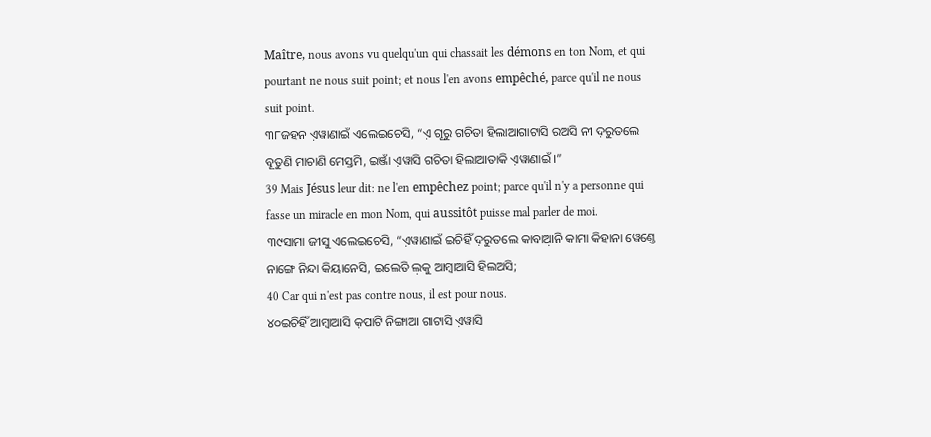Maître, nous avons vu quelqu'un qui chassait les démons en ton Nom, et qui pourtant ne nous suit point; et nous l'en avons empêché, parce qu'il ne nous suit point.
୩୮ଜହନ ଏ଼ୱାଣାଇଁ ଏଲେଇଚେସି, “ଏ଼ ଗୂରୁ ଗଚିତା ହିଲାଆଗାଟାସି ରଅସି ନୀ ଦ଼ରୁତଲେ ବୂତୁଣି ମାଚାଣି ମେସ୍ତମି, ଇଞ୍ଜାଁ ଏ଼ୱାସି ଗଚିତା ହିଲାଆତାକି ଏ଼ୱାଣାଇଁ ।”
39 Mais Jésus leur dit: ne l'en empêchez point; parce qu'il n'y a personne qui fasse un miracle en mon Nom, qui aussitôt puisse mal parler de moi.
୩୯ସାମା ଜୀସୁ ଏଲେଇଚେସି, “ଏ଼ୱାଣାଇଁ ଇଚିହିଁ ଦ଼ରୁତଲେ କାବାଆ଼ନି କାମା କିହାନା ୱେଣ୍ତେ ନାଙ୍ଗେ ନିନ୍ଦା କିୟାନେସି, ଇଲେତି ଲ଼କୁ ଆମ୍ବାଆସି ହିଲଅସି;
40 Car qui n'est pas contre nous, il est pour nous.
୪୦ଇଚିହିଁ ଆମ୍ବାଆସି କ଼ପାଟି ନିଙ୍ଗାଆ ଗାଟାସି ଏ଼ୱାସି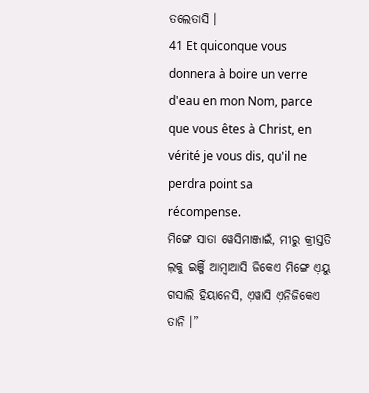ତଲେତାସି ।
41 Et quiconque vous donnera à boire un verre d'eau en mon Nom, parce que vous êtes à Christ, en vérité je vous dis, qu'il ne perdra point sa récompense.
ମିଙ୍ଗେ ସାତା ୱେସିମାଞ୍ଜାଇଁ, ମୀରୁ କ୍ରୀସ୍ତତି ଲ଼କୁ ଇଞ୍ଜିଁ ଆମ୍ବାଆସି ଜିକେଏ ମିଙ୍ଗେ ଏ଼ୟୁ ଗସାଲି ହିୟାନେସି, ଏ଼ୱାସି ଏ଼ନିଜିକେଏ ତାନି ।”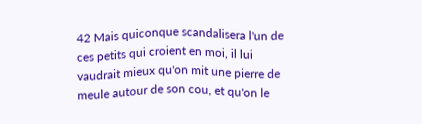42 Mais quiconque scandalisera l'un de ces petits qui croient en moi, il lui vaudrait mieux qu'on mit une pierre de meule autour de son cou, et qu'on le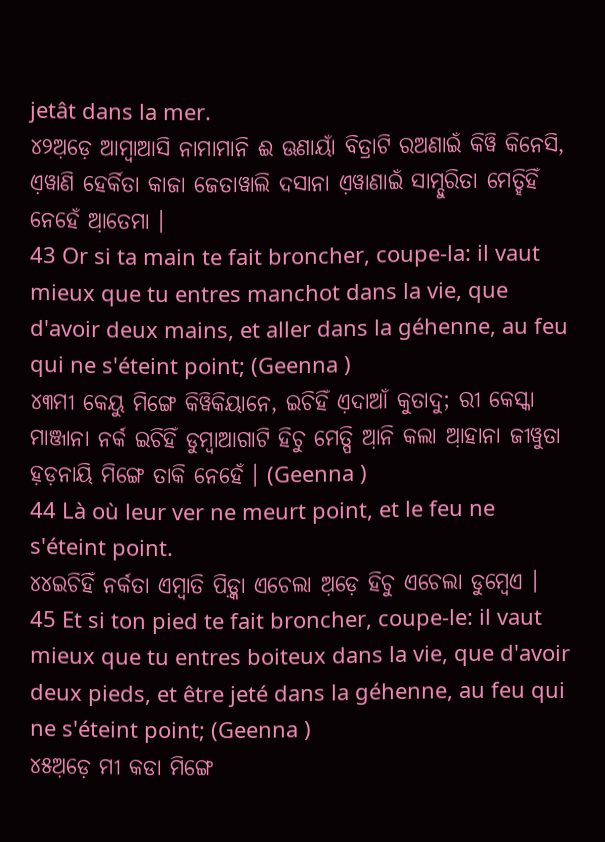jetât dans la mer.
୪୨ଅ଼ଡ଼େ ଆମ୍ବାଆସି ନାମାମାନି ଈ ଊଣାୟାଁ ବିତ୍ରାଟି ରଅଣାଇଁ କିୱି କିନେସି, ଏ଼ୱାଣି ହେର୍କିତା କାଜା ଜେତାୱାଲି ଦସାନା ଏ଼ୱାଣାଇଁ ସାମ୍ଦୁରିତା ମେତ୍ହିହିଁ ନେହେଁ ଆ଼ତେମା ।
43 Or si ta main te fait broncher, coupe-la: il vaut mieux que tu entres manchot dans la vie, que d'avoir deux mains, et aller dans la géhenne, au feu qui ne s'éteint point; (Geenna )
୪୩ମୀ କେୟୁ ମିଙ୍ଗେ କିୱିକିୟାନେ, ଇଚିହିଁ ଏ଼ଦାଆଁ କୁତାଦୁ; ରୀ କେସ୍କା ମାଞ୍ଜାନା ନର୍କ ଇଚିହିଁ ଡୁମ୍ବାଆଗାଟି ହିଚୁ ମେତ୍ପି ଆ଼ନି କଲା ଆ଼ହାନା ଜୀୱୁତା ହ଼ଡ଼ନାୟି ମିଙ୍ଗେ ତାକି ନେହେଁ । (Geenna )
44 Là où leur ver ne meurt point, et le feu ne s'éteint point.
୪୪ଇଚିହିଁ ନର୍କତା ଏମ୍ବାତି ପିଡ଼୍କା ଏଚେଲା ଅ଼ଡ଼େ ହିଚୁ ଏଚେଲା ଡୁମ୍ବେଏ ।
45 Et si ton pied te fait broncher, coupe-le: il vaut mieux que tu entres boiteux dans la vie, que d'avoir deux pieds, et être jeté dans la géhenne, au feu qui ne s'éteint point; (Geenna )
୪୫ଅ଼ଡ଼େ ମୀ କଡା ମିଙ୍ଗେ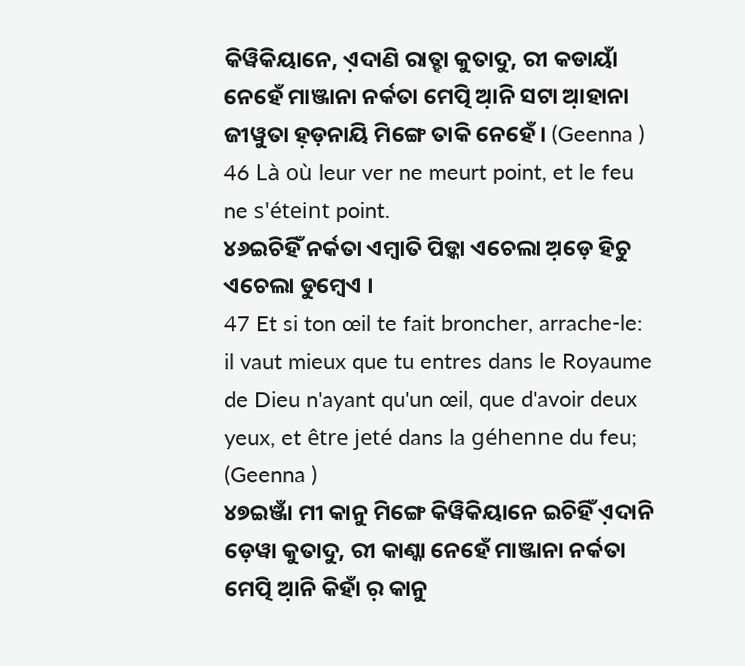କିୱିକିୟାନେ, ଏ଼ଦାଣି ରାତ୍ହା କୁତାଦୁ, ରୀ କଡାୟାଁ ନେହେଁ ମାଞ୍ଜାନା ନର୍କତା ମେତ୍ପି ଆ଼ନି ସଟା ଆ଼ହାନା ଜୀୱୁତା ହ଼ଡ଼ନାୟି ମିଙ୍ଗେ ତାକି ନେହେଁ । (Geenna )
46 Là où leur ver ne meurt point, et le feu ne s'éteint point.
୪୬ଇଚିହିଁ ନର୍କତା ଏମ୍ବାତି ପିଡ଼୍କା ଏଚେଲା ଅ଼ଡ଼େ ହିଚୁ ଏଚେଲା ଡୁମ୍ବେଏ ।
47 Et si ton œil te fait broncher, arrache-le: il vaut mieux que tu entres dans le Royaume de Dieu n'ayant qu'un œil, que d'avoir deux yeux, et être jeté dans la géhenne du feu; (Geenna )
୪୭ଇଞ୍ଜାଁ ମୀ କାନୁ ମିଙ୍ଗେ କିୱିକିୟାନେ ଇଚିହିଁ ଏ଼ଦାନି ଡ଼େୱା କୁତାଦୁ, ରୀ କାଣ୍କା ନେହେଁ ମାଞ୍ଜାନା ନର୍କତା ମେତ୍ପି ଆ଼ନି କିହାଁ ର଼ କାନୁ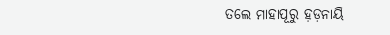ତଲେ ମାହାପୂରୁ ହ଼ଡ଼ନାୟି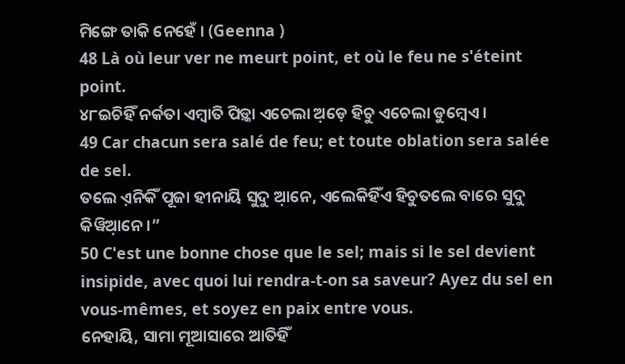ମିଙ୍ଗେ ତାକି ନେହେଁ । (Geenna )
48 Là où leur ver ne meurt point, et où le feu ne s'éteint point.
୪୮ଇଚିହିଁ ନର୍କତା ଏମ୍ବାତି ପିଡ଼୍କା ଏଚେଲା ଅ଼ଡ଼େ ହିଚୁ ଏଚେଲା ଡୁମ୍ବେଏ ।
49 Car chacun sera salé de feu; et toute oblation sera salée de sel.
ତଲେ ଏ଼ନିକିଁ ପୂଜା ହୀନାୟି ସୁଦୁ ଆ଼ନେ, ଏଲେକିହିଁଏ ହିଚୁତଲେ ବାରେ ସୁଦୁ କିୱିଆ଼ନେ ।”
50 C'est une bonne chose que le sel; mais si le sel devient insipide, avec quoi lui rendra-t-on sa saveur? Ayez du sel en vous-mêmes, et soyez en paix entre vous.
ନେହାୟି, ସାମା ମୂଆସାରେ ଆତିହିଁ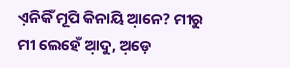ଏ଼ନିକିଁ ମୂପି କିନାୟି ଆ଼ନେ? ମୀରୁ ମୀ ଲେହେଁ ଆ଼ଦୁ, ଅ଼ଡ଼େ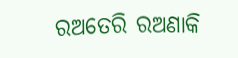ରଅତେରି ରଅଣାକି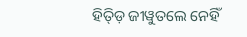ହିତ୍ଡ଼ି ଜୀୱୁତଲେ ନେହିଁ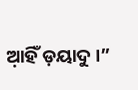ଆ଼ହିଁ ଡ଼ୟାଦୁ ।”